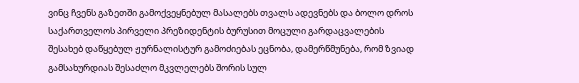ვინც ჩვენს გაზეთში გამოქვეყნებულ მასალებს თვალს ადევნებს და ბოლო დროს საქართველოს პირველი პრეზიდენტის ბურუსით მოცული გარდაცვალების შესახებ დაწყებულ ჟურნალისტურ გამოძიებას ეცნობა, დამერწმუნება, რომ ზვიად გამსახურდიას შესაძლო მკვლელებს შორის სულ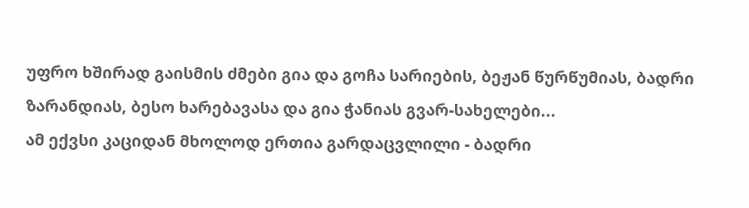უფრო ხშირად გაისმის ძმები გია და გოჩა სარიების, ბეჟან წურწუმიას, ბადრი ზარანდიას, ბესო ხარებავასა და გია ჭანიას გვარ-სახელები...
ამ ექვსი კაციდან მხოლოდ ერთია გარდაცვლილი - ბადრი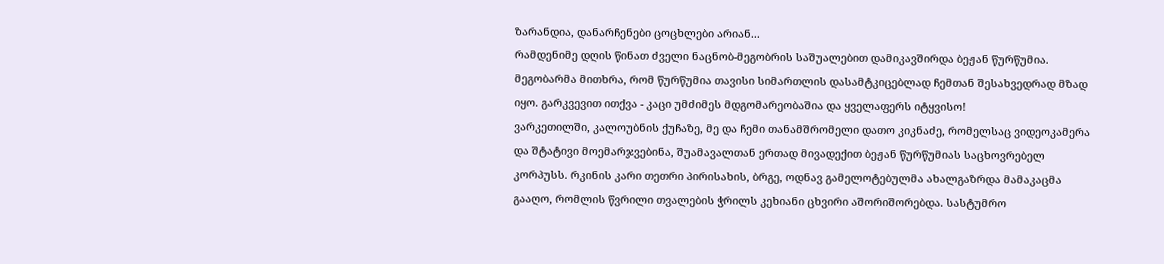ზარანდია, დანარჩენები ცოცხლები არიან...
რამდენიმე დღის წინათ ძველი ნაცნობ-მეგობრის საშუალებით დამიკავშირდა ბეჟან წურწუმია. მეგობარმა მითხრა, რომ წურწუმია თავისი სიმართლის დასამტკიცებლად ჩემთან შესახვედრად მზად იყო. გარკვევით ითქვა - კაცი უმძიმეს მდგომარეობაშია და ყველაფერს იტყვისო!
ვარკეთილში, კალოუბნის ქუჩაზე, მე და ჩემი თანამშრომელი დათო კიკნაძე, რომელსაც ვიდეოკამერა და შტატივი მოემარჯვებინა, შუამავალთან ერთად მივადექით ბეჟან წურწუმიას საცხოვრებელ კორპუსს. რკინის კარი თეთრი პირისახის, ბრგე, ოდნავ გამელოტებულმა ახალგაზრდა მამაკაცმა გააღო, რომლის წვრილი თვალების ჭრილს კეხიანი ცხვირი აშორიშორებდა. სასტუმრო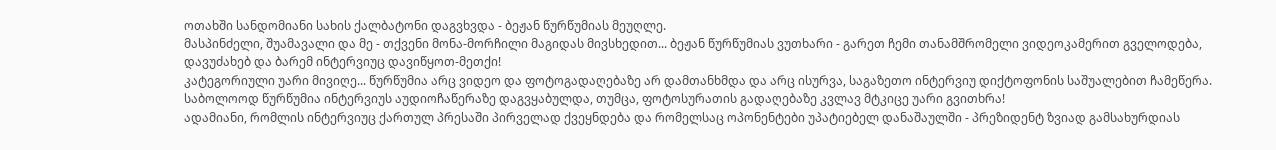ოთახში სანდომიანი სახის ქალბატონი დაგვხვდა - ბეჟან წურწუმიას მეუღლე.
მასპინძელი, შუამავალი და მე - თქვენი მონა-მორჩილი მაგიდას მივსხედით... ბეჟან წურწუმიას ვუთხარი - გარეთ ჩემი თანამშრომელი ვიდეოკამერით გველოდება, დავუძახებ და ბარემ ინტერვიუც დავიწყოთ-მეთქი!
კატეგორიული უარი მივიღე... წურწუმია არც ვიდეო და ფოტოგადაღებაზე არ დამთანხმდა და არც ისურვა, საგაზეთო ინტერვიუ დიქტოფონის საშუალებით ჩამეწერა.
საბოლოოდ წურწუმია ინტერვიუს აუდიოჩაწერაზე დაგვყაბულდა, თუმცა, ფოტოსურათის გადაღებაზე კვლავ მტკიცე უარი გვითხრა!
ადამიანი, რომლის ინტერვიუც ქართულ პრესაში პირველად ქვეყნდება და რომელსაც ოპონენტები უპატიებელ დანაშაულში - პრეზიდენტ ზვიად გამსახურდიას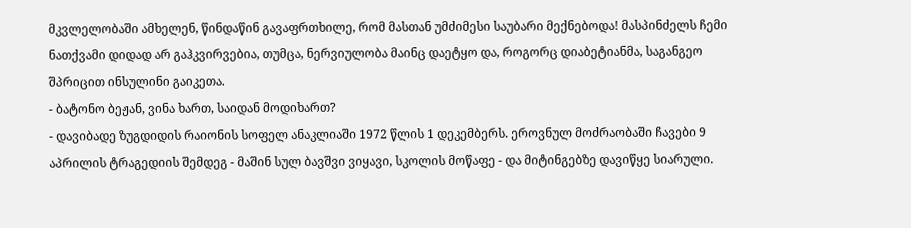მკვლელობაში ამხელენ, წინდაწინ გავაფრთხილე, რომ მასთან უმძიმესი საუბარი მექნებოდა! მასპინძელს ჩემი ნათქვამი დიდად არ გაჰკვირვებია, თუმცა, ნერვიულობა მაინც დაეტყო და, როგორც დიაბეტიანმა, საგანგეო შპრიცით ინსულინი გაიკეთა.
- ბატონო ბეჟან, ვინა ხართ, საიდან მოდიხართ?
- დავიბადე ზუგდიდის რაიონის სოფელ ანაკლიაში 1972 წლის 1 დეკემბერს. ეროვნულ მოძრაობაში ჩავები 9 აპრილის ტრაგედიის შემდეგ - მაშინ სულ ბავშვი ვიყავი, სკოლის მოწაფე - და მიტინგებზე დავიწყე სიარული.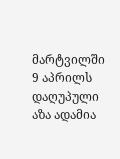მარტვილში 9 აპრილს დაღუპული აზა ადამია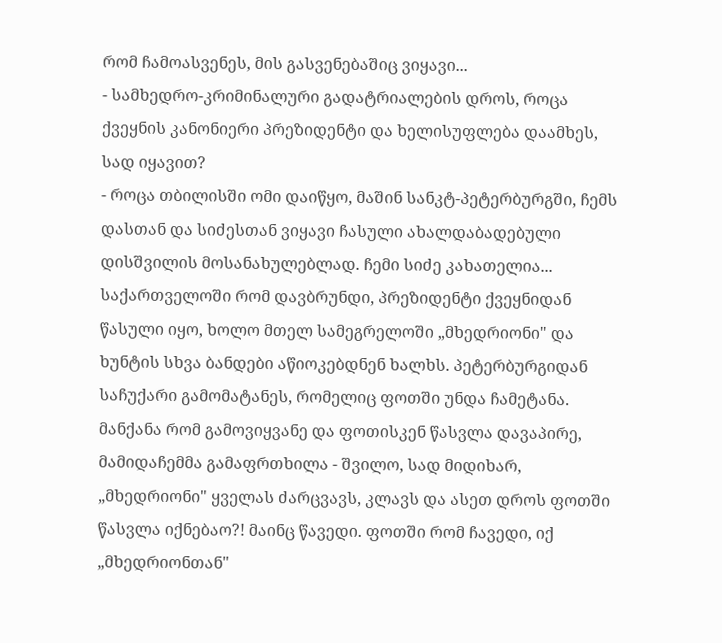რომ ჩამოასვენეს, მის გასვენებაშიც ვიყავი...
- სამხედრო-კრიმინალური გადატრიალების დროს, როცა ქვეყნის კანონიერი პრეზიდენტი და ხელისუფლება დაამხეს, სად იყავით?
- როცა თბილისში ომი დაიწყო, მაშინ სანკტ-პეტერბურგში, ჩემს დასთან და სიძესთან ვიყავი ჩასული ახალდაბადებული დისშვილის მოსანახულებლად. ჩემი სიძე კახათელია... საქართველოში რომ დავბრუნდი, პრეზიდენტი ქვეყნიდან წასული იყო, ხოლო მთელ სამეგრელოში „მხედრიონი" და ხუნტის სხვა ბანდები აწიოკებდნენ ხალხს. პეტერბურგიდან საჩუქარი გამომატანეს, რომელიც ფოთში უნდა ჩამეტანა. მანქანა რომ გამოვიყვანე და ფოთისკენ წასვლა დავაპირე, მამიდაჩემმა გამაფრთხილა - შვილო, სად მიდიხარ, „მხედრიონი" ყველას ძარცვავს, კლავს და ასეთ დროს ფოთში წასვლა იქნებაო?! მაინც წავედი. ფოთში რომ ჩავედი, იქ „მხედრიონთან"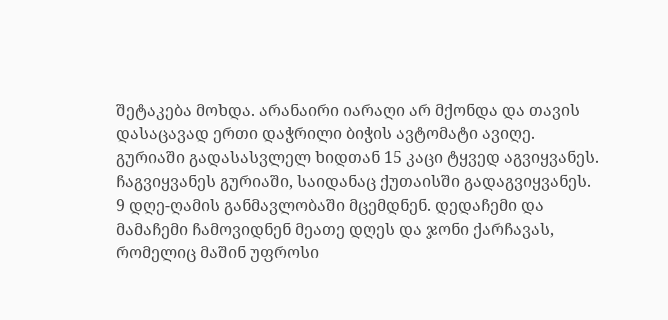შეტაკება მოხდა. არანაირი იარაღი არ მქონდა და თავის დასაცავად ერთი დაჭრილი ბიჭის ავტომატი ავიღე. გურიაში გადასასვლელ ხიდთან 15 კაცი ტყვედ აგვიყვანეს. ჩაგვიყვანეს გურიაში, საიდანაც ქუთაისში გადაგვიყვანეს. 9 დღე-ღამის განმავლობაში მცემდნენ. დედაჩემი და მამაჩემი ჩამოვიდნენ მეათე დღეს და ჯონი ქარჩავას, რომელიც მაშინ უფროსი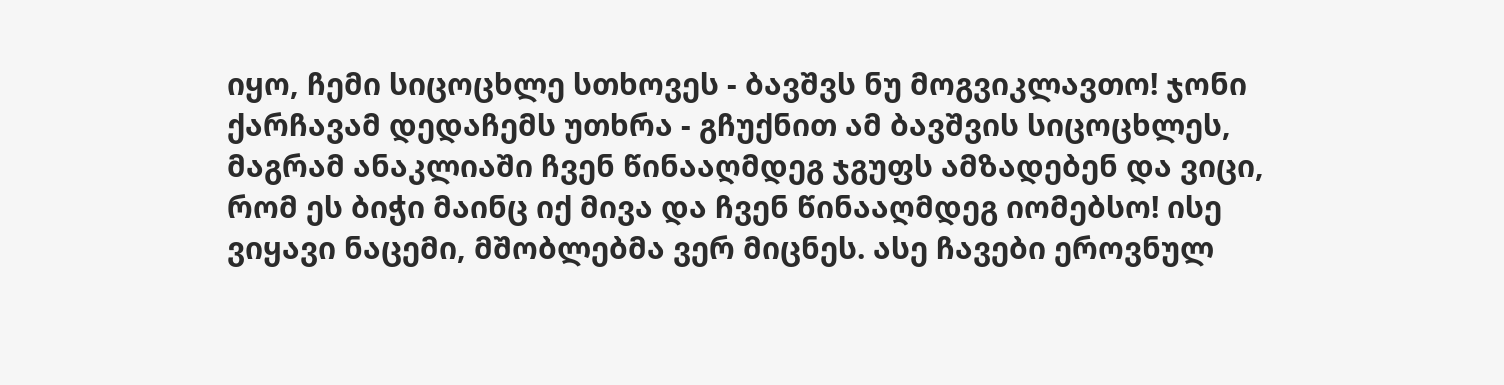იყო, ჩემი სიცოცხლე სთხოვეს - ბავშვს ნუ მოგვიკლავთო! ჯონი ქარჩავამ დედაჩემს უთხრა - გჩუქნით ამ ბავშვის სიცოცხლეს, მაგრამ ანაკლიაში ჩვენ წინააღმდეგ ჯგუფს ამზადებენ და ვიცი, რომ ეს ბიჭი მაინც იქ მივა და ჩვენ წინააღმდეგ იომებსო! ისე ვიყავი ნაცემი, მშობლებმა ვერ მიცნეს. ასე ჩავები ეროვნულ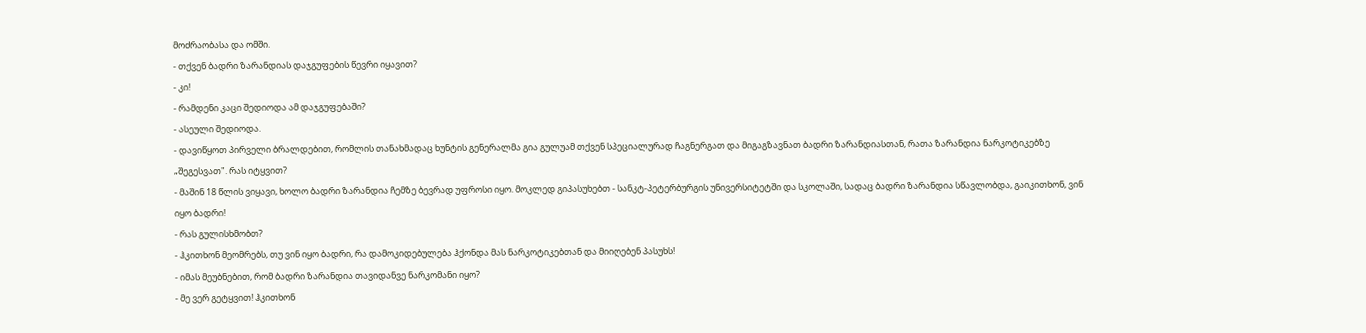მოძრაობასა და ომში.
- თქვენ ბადრი ზარანდიას დაჯგუფების წევრი იყავით?
- კი!
- რამდენი კაცი შედიოდა ამ დაჯგუფებაში?
- ასეული შედიოდა.
- დავიწყოთ პირველი ბრალდებით, რომლის თანახმადაც ხუნტის გენერალმა გია გულუამ თქვენ სპეციალურად ჩაგნერგათ და მიგაგზავნათ ბადრი ზარანდიასთან, რათა ზარანდია ნარკოტიკებზე „შეგესვათ". რას იტყვით?
- მაშინ 18 წლის ვიყავი, ხოლო ბადრი ზარანდია ჩემზე ბევრად უფროსი იყო. მოკლედ გიპასუხებთ - სანკტ-პეტერბურგის უნივერსიტეტში და სკოლაში, სადაც ბადრი ზარანდია სწავლობდა, გაიკითხონ, ვინ იყო ბადრი!
- რას გულისხმობთ?
- ჰკითხონ მეომრებს, თუ ვინ იყო ბადრი, რა დამოკიდებულება ჰქონდა მას ნარკოტიკებთან და მიიღებენ პასუხს!
- იმას მეუბნებით, რომ ბადრი ზარანდია თავიდანვე ნარკომანი იყო?
- მე ვერ გეტყვით! ჰკითხონ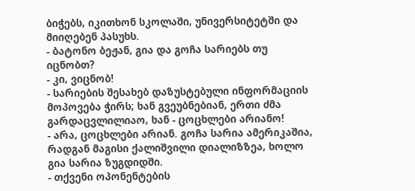ბიჭებს, იკითხონ სკოლაში, უნივერსიტეტში და მიიღებენ პასუხს.
- ბატონო ბეჟან, გია და გოჩა სარიებს თუ იცნობთ?
- კი, ვიცნობ!
- სარიების შესახებ დაზუსტებული ინფორმაციის მოპოვება ჭირს; ხან გვეუბნებიან, ერთი ძმა გარდაცვლილიაო, ხან - ცოცხლები არიანო!
- არა, ცოცხლები არიან. გოჩა სარია ამერიკაშია, რადგან მაგისი ქალიშვილი დიალიზზეა, ხოლო გია სარია ზუგდიდში.
- თქვენი ოპონენტების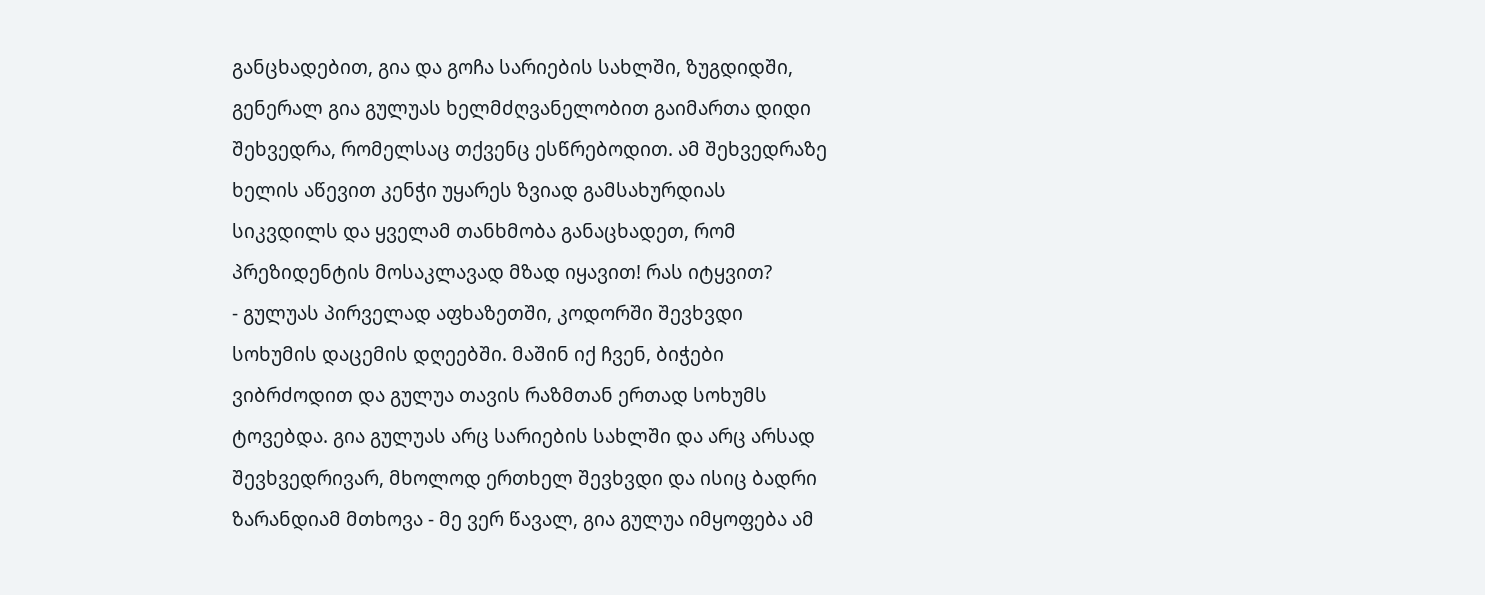განცხადებით, გია და გოჩა სარიების სახლში, ზუგდიდში, გენერალ გია გულუას ხელმძღვანელობით გაიმართა დიდი შეხვედრა, რომელსაც თქვენც ესწრებოდით. ამ შეხვედრაზე ხელის აწევით კენჭი უყარეს ზვიად გამსახურდიას სიკვდილს და ყველამ თანხმობა განაცხადეთ, რომ პრეზიდენტის მოსაკლავად მზად იყავით! რას იტყვით?
- გულუას პირველად აფხაზეთში, კოდორში შევხვდი სოხუმის დაცემის დღეებში. მაშინ იქ ჩვენ, ბიჭები ვიბრძოდით და გულუა თავის რაზმთან ერთად სოხუმს ტოვებდა. გია გულუას არც სარიების სახლში და არც არსად შევხვედრივარ, მხოლოდ ერთხელ შევხვდი და ისიც ბადრი ზარანდიამ მთხოვა - მე ვერ წავალ, გია გულუა იმყოფება ამ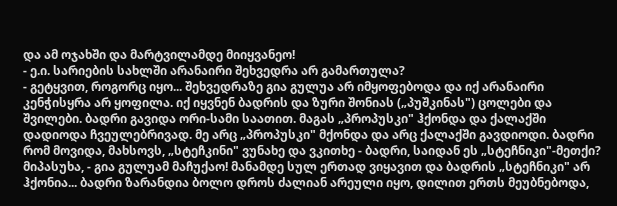და ამ ოჯახში და მარტვილამდე მიიყვანეო!
- ე.ი. სარიების სახლში არანაირი შეხვედრა არ გამართულა?
- გეტყვით, როგორც იყო... შეხვედრაზე გია გულუა არ იმყოფებოდა და იქ არანაირი კენჭისყრა არ ყოფილა. იქ იყვნენ ბადრის და ზური შონიას („პუშკინას") ცოლები და შვილები. ბადრი გავიდა ორი-სამი საათით. მაგას „პროპუსკი" ჰქონდა და ქალაქში დადიოდა ჩვეულებრივად. მე არც „პროპუსკი" მქონდა და არც ქალაქში გავდიოდი. ბადრი რომ მოვიდა, მახსოვს, „სტეჩკინი" ვუნახე და ვკითხე - ბადრი, საიდან ეს „სტეჩნიკი"-მეთქი? მიპასუხა, - გია გულუამ მაჩუქაო! მანამდე სულ ერთად ვიყავით და ბადრის „სტეჩნიკი" არ ჰქონია... ბადრი ზარანდია ბოლო დროს ძალიან არეული იყო, დილით ერთს მეუბნებოდა,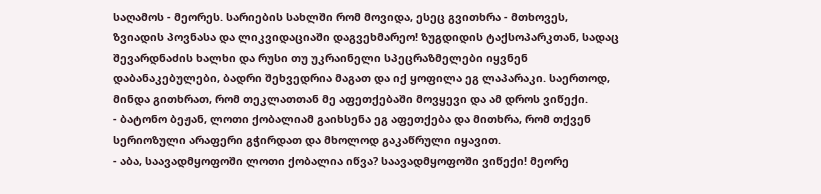საღამოს - მეორეს. სარიების სახლში რომ მოვიდა, ესეც გვითხრა - მთხოვეს, ზვიადის პოვნასა და ლიკვიდაციაში დაგვეხმარეო! ზუგდიდის ტაქსოპარკთან, სადაც შევარდნაძის ხალხი და რუსი თუ უკრაინელი სპეცრაზმელები იყვნენ დაბანაკებულები, ბადრი შეხვედრია მაგათ და იქ ყოფილა ეგ ლაპარაკი. საერთოდ, მინდა გითხრათ, რომ თეკლათთან მე აფეთქებაში მოვყევი და ამ დროს ვიწექი.
- ბატონო ბეჟან, ლოთი ქობალიამ გაიხსენა ეგ აფეთქება და მითხრა, რომ თქვენ სერიოზული არაფერი გჭირდათ და მხოლოდ გაკაწრული იყავით.
- აბა, საავადმყოფოში ლოთი ქობალია იწვა? საავადმყოფოში ვიწექი! მეორე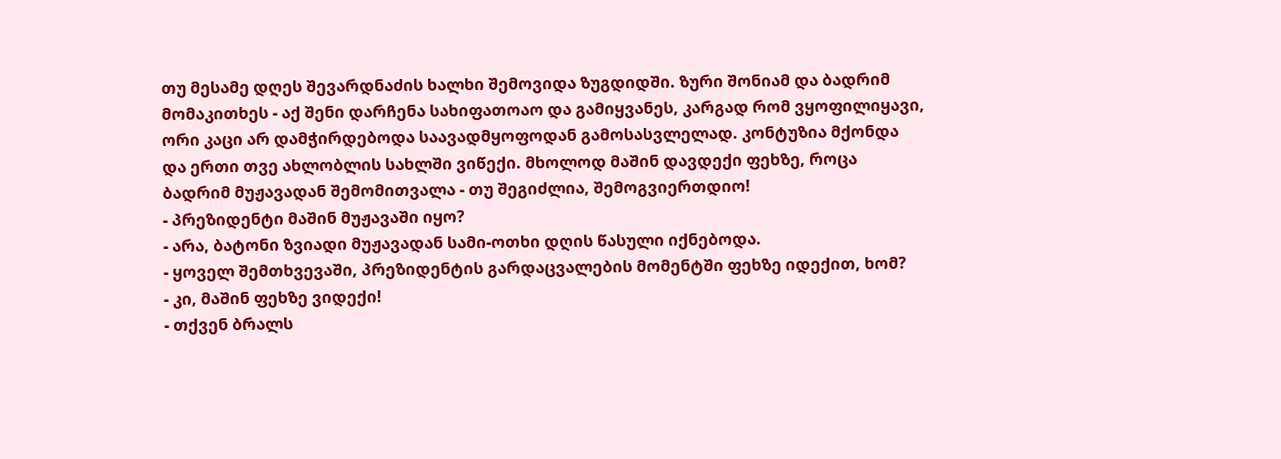თუ მესამე დღეს შევარდნაძის ხალხი შემოვიდა ზუგდიდში. ზური შონიამ და ბადრიმ მომაკითხეს - აქ შენი დარჩენა სახიფათოაო და გამიყვანეს, კარგად რომ ვყოფილიყავი, ორი კაცი არ დამჭირდებოდა საავადმყოფოდან გამოსასვლელად. კონტუზია მქონდა და ერთი თვე ახლობლის სახლში ვიწექი. მხოლოდ მაშინ დავდექი ფეხზე, როცა ბადრიმ მუჟავადან შემომითვალა - თუ შეგიძლია, შემოგვიერთდიო!
- პრეზიდენტი მაშინ მუჟავაში იყო?
- არა, ბატონი ზვიადი მუჟავადან სამი-ოთხი დღის წასული იქნებოდა.
- ყოველ შემთხვევაში, პრეზიდენტის გარდაცვალების მომენტში ფეხზე იდექით, ხომ?
- კი, მაშინ ფეხზე ვიდექი!
- თქვენ ბრალს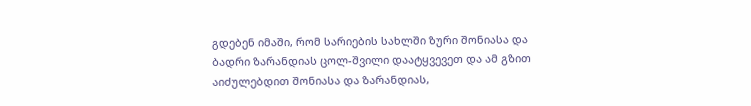გდებენ იმაში, რომ სარიების სახლში ზური შონიასა და ბადრი ზარანდიას ცოლ-შვილი დაატყვევეთ და ამ გზით აიძულებდით შონიასა და ზარანდიას,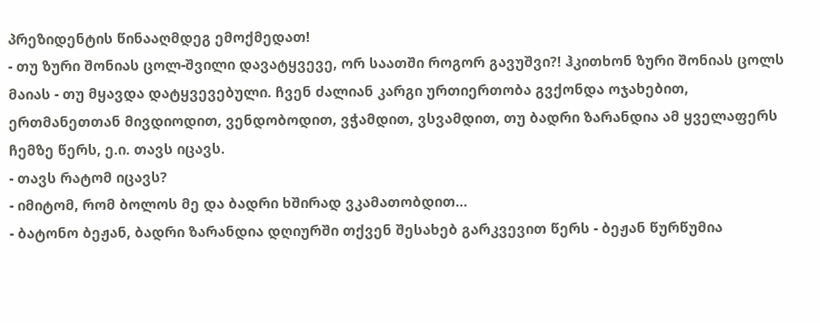პრეზიდენტის წინააღმდეგ ემოქმედათ!
- თუ ზური შონიას ცოლ-შვილი დავატყვევე, ორ საათში როგორ გავუშვი?! ჰკითხონ ზური შონიას ცოლს მაიას - თუ მყავდა დატყვევებული. ჩვენ ძალიან კარგი ურთიერთობა გვქონდა ოჯახებით, ერთმანეთთან მივდიოდით, ვენდობოდით, ვჭამდით, ვსვამდით, თუ ბადრი ზარანდია ამ ყველაფერს ჩემზე წერს, ე.ი. თავს იცავს.
- თავს რატომ იცავს?
- იმიტომ, რომ ბოლოს მე და ბადრი ხშირად ვკამათობდით...
- ბატონო ბეჟან, ბადრი ზარანდია დღიურში თქვენ შესახებ გარკვევით წერს - ბეჟან წურწუმია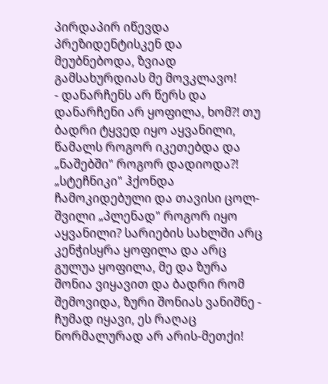პირდაპირ იწევდა პრეზიდენტისკენ და მეუბნებოდა, ზვიად გამსახურდიას მე მოვკლავო!
- დანარჩენს არ წერს და დანარჩენი არ ყოფილა, ხომ?! თუ ბადრი ტყვედ იყო აყვანილი, წამალს როგორ იკეთებდა და „ნაშებში" როგორ დადიოდა?! „სტეჩნიკი" ჰქონდა ჩამოკიდებული და თავისი ცოლ-შვილი „პლენად" როგორ იყო აყვანილი? სარიების სახლში არც კენჭისყრა ყოფილა და არც გულუა ყოფილა, მე და ზურა შონია ვიყავით და ბადრი რომ შემოვიდა, ზური შონიას ვანიშნე - ჩუმად იყავი, ეს რაღაც ნორმალურად არ არის-მეთქი!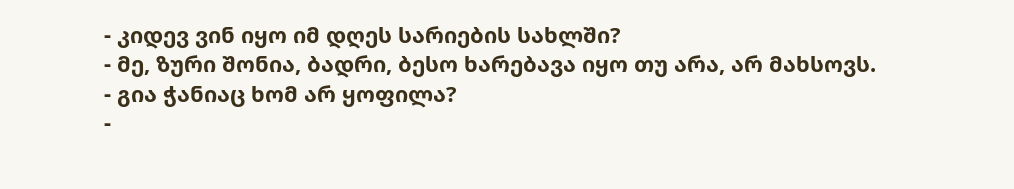- კიდევ ვინ იყო იმ დღეს სარიების სახლში?
- მე, ზური შონია, ბადრი, ბესო ხარებავა იყო თუ არა, არ მახსოვს.
- გია ჭანიაც ხომ არ ყოფილა?
-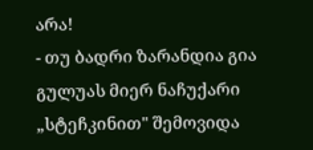არა!
- თუ ბადრი ზარანდია გია გულუას მიერ ნაჩუქარი „სტეჩკინით" შემოვიდა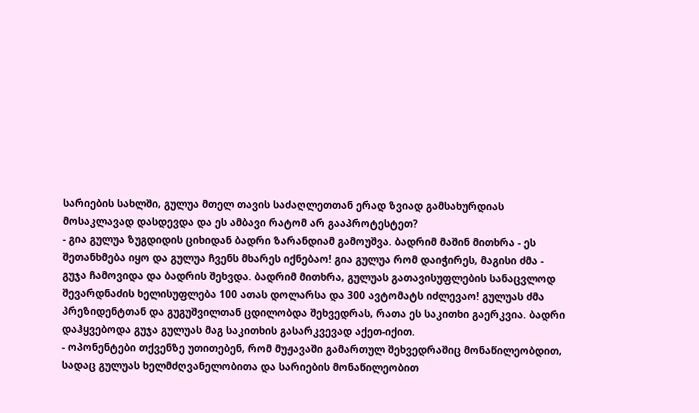სარიების სახლში, გულუა მთელ თავის საძაღლეთთან ერად ზვიად გამსახურდიას მოსაკლავად დასდევდა და ეს ამბავი რატომ არ გააპროტესტეთ?
- გია გულუა ზუგდიდის ციხიდან ბადრი ზარანდიამ გამოუშვა. ბადრიმ მაშინ მითხრა - ეს შეთანხმება იყო და გულუა ჩვენს მხარეს იქნებაო! გია გულუა რომ დაიჭირეს, მაგისი ძმა - გუჯა ჩამოვიდა და ბადრის შეხვდა. ბადრიმ მითხრა, გულუას გათავისუფლების სანაცვლოდ შევარდნაძის ხელისუფლება 100 ათას დოლარსა და 300 ავტომატს იძლევაო! გულუას ძმა პრეზიდენტთან და გუგუშვილთან ცდილობდა შეხვედრას, რათა ეს საკითხი გაერკვია. ბადრი დაჰყვებოდა გუჯა გულუას მაგ საკითხის გასარკვევად აქეთ-იქით.
- ოპონენტები თქვენზე უთითებენ, რომ მუჟავაში გამართულ შეხვედრაშიც მონაწილეობდით, სადაც გულუას ხელმძღვანელობითა და სარიების მონაწილეობით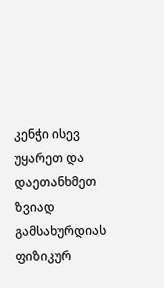კენჭი ისევ უყარეთ და დაეთანხმეთ ზვიად გამსახურდიას ფიზიკურ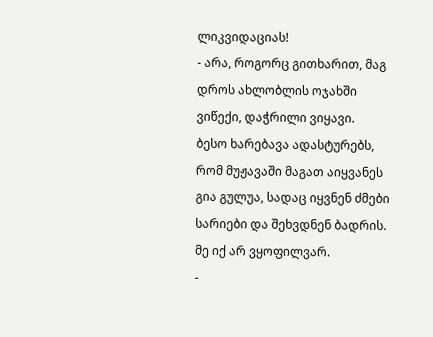ლიკვიდაციას!
- არა, როგორც გითხარით, მაგ დროს ახლობლის ოჯახში ვიწექი, დაჭრილი ვიყავი.
ბესო ხარებავა ადასტურებს, რომ მუჟავაში მაგათ აიყვანეს გია გულუა, სადაც იყვნენ ძმები სარიები და შეხვდნენ ბადრის. მე იქ არ ვყოფილვარ.
-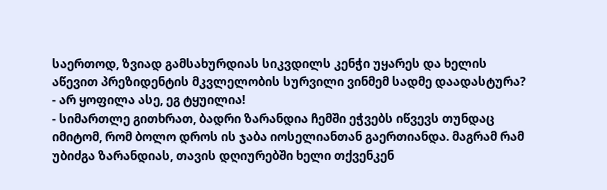საერთოდ, ზვიად გამსახურდიას სიკვდილს კენჭი უყარეს და ხელის აწევით პრეზიდენტის მკვლელობის სურვილი ვინმემ სადმე დაადასტურა?
- არ ყოფილა ასე, ეგ ტყუილია!
- სიმართლე გითხრათ, ბადრი ზარანდია ჩემში ეჭვებს იწვევს თუნდაც იმიტომ, რომ ბოლო დროს ის ჯაბა იოსელიანთან გაერთიანდა. მაგრამ რამ უბიძგა ზარანდიას, თავის დღიურებში ხელი თქვენკენ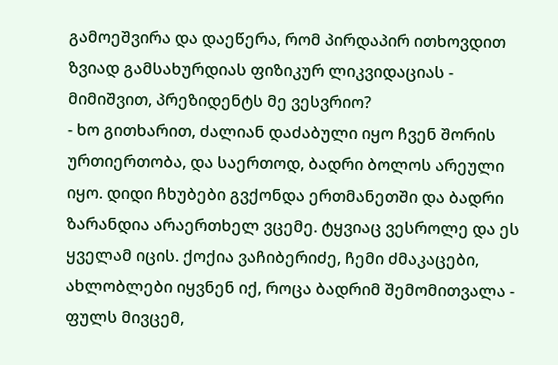გამოეშვირა და დაეწერა, რომ პირდაპირ ითხოვდით ზვიად გამსახურდიას ფიზიკურ ლიკვიდაციას - მიმიშვით, პრეზიდენტს მე ვესვრიო?
- ხო გითხარით, ძალიან დაძაბული იყო ჩვენ შორის ურთიერთობა, და საერთოდ, ბადრი ბოლოს არეული იყო. დიდი ჩხუბები გვქონდა ერთმანეთში და ბადრი ზარანდია არაერთხელ ვცემე. ტყვიაც ვესროლე და ეს ყველამ იცის. ქოქია ვაჩიბერიძე, ჩემი ძმაკაცები, ახლობლები იყვნენ იქ, როცა ბადრიმ შემომითვალა - ფულს მივცემ,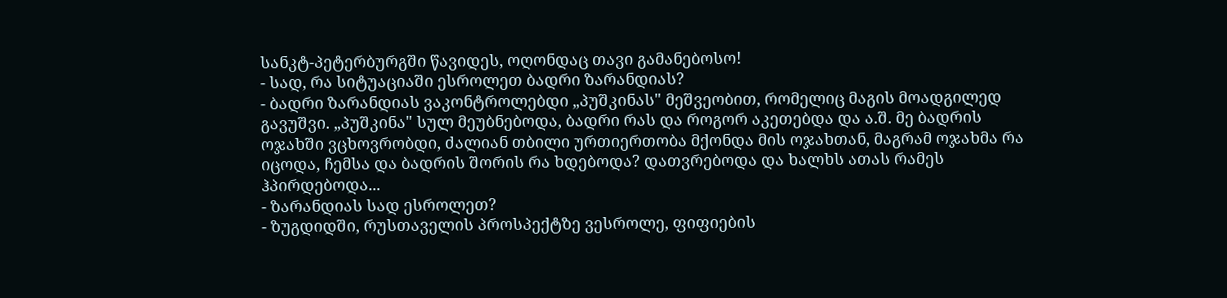სანკტ-პეტერბურგში წავიდეს, ოღონდაც თავი გამანებოსო!
- სად, რა სიტუაციაში ესროლეთ ბადრი ზარანდიას?
- ბადრი ზარანდიას ვაკონტროლებდი „პუშკინას" მეშვეობით, რომელიც მაგის მოადგილედ გავუშვი. „პუშკინა" სულ მეუბნებოდა, ბადრი რას და როგორ აკეთებდა და ა.შ. მე ბადრის ოჯახში ვცხოვრობდი, ძალიან თბილი ურთიერთობა მქონდა მის ოჯახთან, მაგრამ ოჯახმა რა იცოდა, ჩემსა და ბადრის შორის რა ხდებოდა? დათვრებოდა და ხალხს ათას რამეს ჰპირდებოდა...
- ზარანდიას სად ესროლეთ?
- ზუგდიდში, რუსთაველის პროსპექტზე ვესროლე, ფიფიების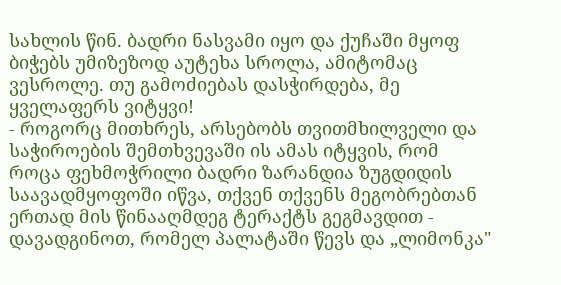სახლის წინ. ბადრი ნასვამი იყო და ქუჩაში მყოფ ბიჭებს უმიზეზოდ აუტეხა სროლა, ამიტომაც ვესროლე. თუ გამოძიებას დასჭირდება, მე ყველაფერს ვიტყვი!
- როგორც მითხრეს, არსებობს თვითმხილველი და საჭიროების შემთხვევაში ის ამას იტყვის, რომ როცა ფეხმოჭრილი ბადრი ზარანდია ზუგდიდის საავადმყოფოში იწვა, თქვენ თქვენს მეგობრებთან ერთად მის წინააღმდეგ ტერაქტს გეგმავდით - დავადგინოთ, რომელ პალატაში წევს და „ლიმონკა"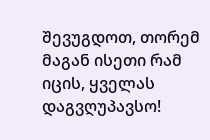შევუგდოთ, თორემ მაგან ისეთი რამ იცის, ყველას დაგვღუპავსო!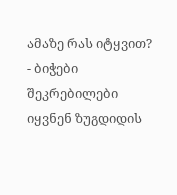ამაზე რას იტყვით?
- ბიჭები შეკრებილები იყვნენ ზუგდიდის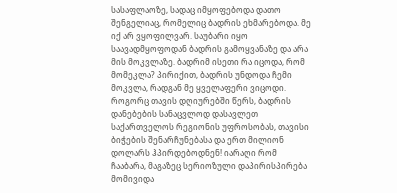სასაფლაოზე, სადაც იმყოფებოდა დათო შენგელიაც, რომელიც ბადრის ეხმარებოდა. მე იქ არ ვყოფილვარ. საუბარი იყო საავადმყოფოდან ბადრის გამოყვანაზე და არა მის მოკვლაზე. ბადრიმ ისეთი რა იცოდა, რომ მომეკლა? პირიქით, ბადრის უნდოდა ჩემი მოკვლა, რადგან მე ყველაფერი ვიცოდი. როგორც თავის დღიურებში წერს, ბადრის დანებების სანაცვლოდ დასავლეთ საქართველოს რეგიონის უფროსობას, თავისი ბიჭების შენარჩუნებასა და ერთ მილიონ დოლარს ჰპირდებოდნენ! იარაღი რომ ჩააბარა, მაგაზეც სერიოზული დაპირისპირება მომივიდა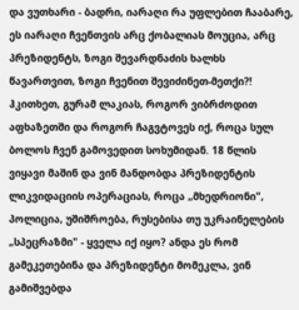და ვუთხარი - ბადრი, იარაღი რა უფლებით ჩააბარე, ეს იარაღი ჩვენთვის არც ქობალიას მოუცია, არც პრეზიდენტს, ზოგი შევარდნაძის ხალხს წავართვით, ზოგი ჩვენით შევიძინეთ-მეთქი?! ჰკითხეთ, გურამ ლაკიას, როგორ ვიბრძოდით აფხაზეთში და როგორ ჩაგვტოვეს იქ, როცა სულ ბოლოს ჩვენ გამოვედით სოხუმიდან. 18 წლის ვიყავი მაშინ და ვინ მანდობდა პრეზიდენტის ლიკვიდაციის ოპერაციას, როცა „მხედრიონი", პოლიცია, უშიშროება, რუსებისა თუ უკრაინელების „სპეცრაზმი" - ყველა იქ იყო? ანდა ეს რომ გამეკეთებინა და პრეზიდენტი მომეკლა, ვინ გამიშვებდა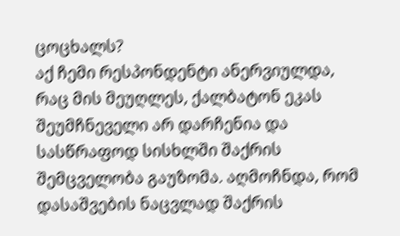ცოცხალს?
აქ ჩემი რესპონდენტი ანერვიულდა, რაც მის მეუღლეს, ქალბატონ ეკას შეუმჩნეველი არ დარჩენია და სასწრაფოდ სისხლში შაქრის შემცველობა გაუზომა. აღმოჩნდა, რომ დასაშვების ნაცვლად შაქრის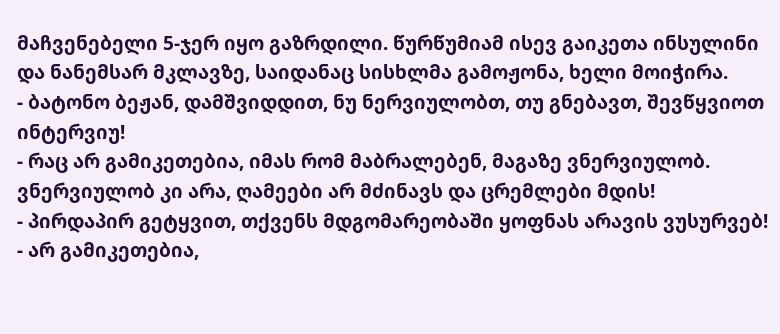მაჩვენებელი 5-ჯერ იყო გაზრდილი. წურწუმიამ ისევ გაიკეთა ინსულინი და ნანემსარ მკლავზე, საიდანაც სისხლმა გამოჟონა, ხელი მოიჭირა.
- ბატონო ბეჟან, დამშვიდდით, ნუ ნერვიულობთ, თუ გნებავთ, შევწყვიოთ ინტერვიუ!
- რაც არ გამიკეთებია, იმას რომ მაბრალებენ, მაგაზე ვნერვიულობ. ვნერვიულობ კი არა, ღამეები არ მძინავს და ცრემლები მდის!
- პირდაპირ გეტყვით, თქვენს მდგომარეობაში ყოფნას არავის ვუსურვებ!
- არ გამიკეთებია,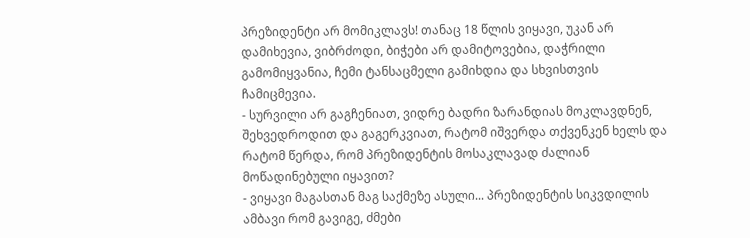პრეზიდენტი არ მომიკლავს! თანაც 18 წლის ვიყავი, უკან არ დამიხევია, ვიბრძოდი, ბიჭები არ დამიტოვებია, დაჭრილი გამომიყვანია, ჩემი ტანსაცმელი გამიხდია და სხვისთვის ჩამიცმევია.
- სურვილი არ გაგჩენიათ, ვიდრე ბადრი ზარანდიას მოკლავდნენ, შეხვედროდით და გაგერკვიათ, რატომ იშვერდა თქვენკენ ხელს და რატომ წერდა, რომ პრეზიდენტის მოსაკლავად ძალიან მოწადინებული იყავით?
- ვიყავი მაგასთან მაგ საქმეზე ასული... პრეზიდენტის სიკვდილის ამბავი რომ გავიგე, ძმები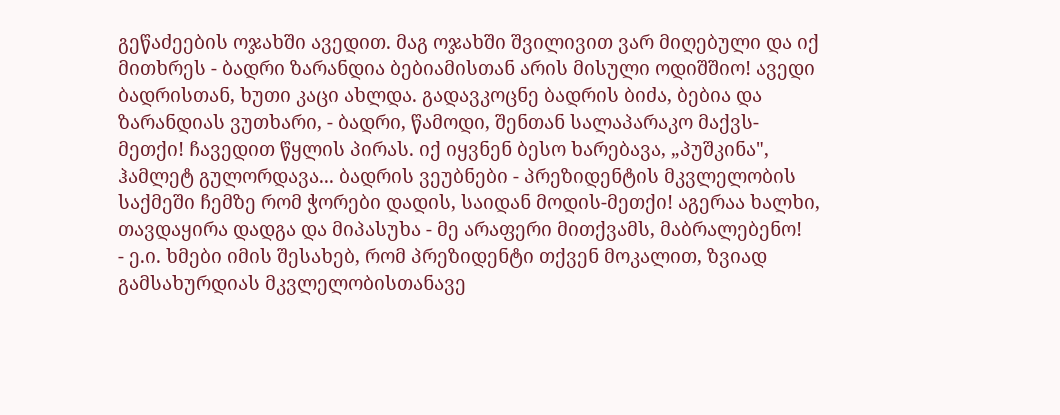გეწაძეების ოჯახში ავედით. მაგ ოჯახში შვილივით ვარ მიღებული და იქ მითხრეს - ბადრი ზარანდია ბებიამისთან არის მისული ოდიშშიო! ავედი ბადრისთან, ხუთი კაცი ახლდა. გადავკოცნე ბადრის ბიძა, ბებია და ზარანდიას ვუთხარი, - ბადრი, წამოდი, შენთან სალაპარაკო მაქვს-მეთქი! ჩავედით წყლის პირას. იქ იყვნენ ბესო ხარებავა, „პუშკინა", ჰამლეტ გულორდავა... ბადრის ვეუბნები - პრეზიდენტის მკვლელობის საქმეში ჩემზე რომ ჭორები დადის, საიდან მოდის-მეთქი! აგერაა ხალხი, თავდაყირა დადგა და მიპასუხა - მე არაფერი მითქვამს, მაბრალებენო!
- ე.ი. ხმები იმის შესახებ, რომ პრეზიდენტი თქვენ მოკალით, ზვიად გამსახურდიას მკვლელობისთანავე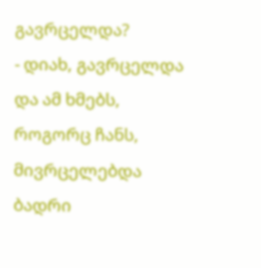გავრცელდა?
- დიახ, გავრცელდა და ამ ხმებს, როგორც ჩანს, მივრცელებდა ბადრი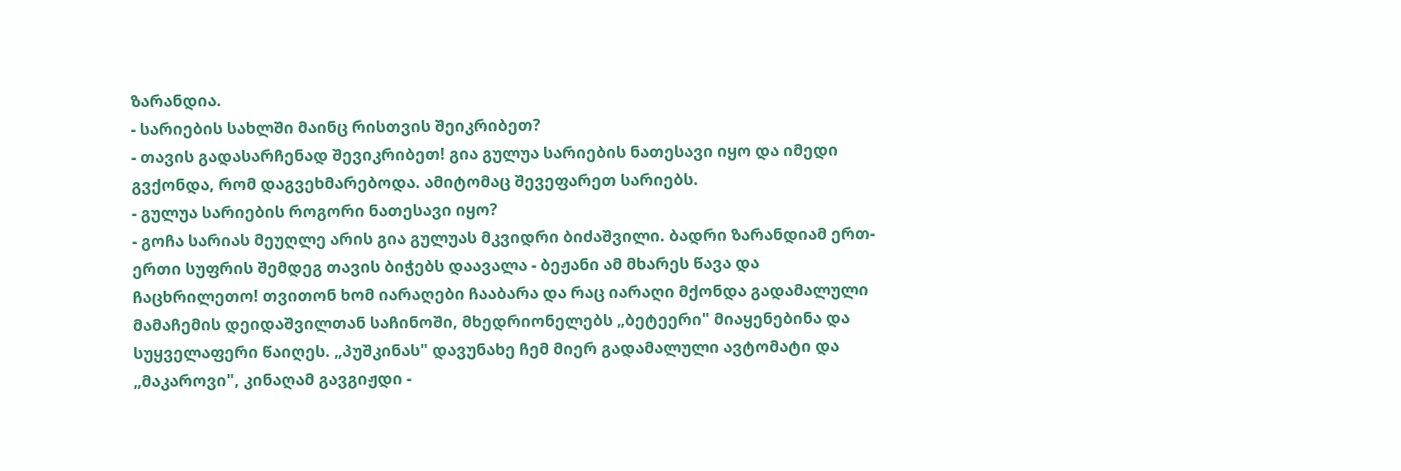ზარანდია.
- სარიების სახლში მაინც რისთვის შეიკრიბეთ?
- თავის გადასარჩენად შევიკრიბეთ! გია გულუა სარიების ნათესავი იყო და იმედი გვქონდა, რომ დაგვეხმარებოდა. ამიტომაც შევეფარეთ სარიებს.
- გულუა სარიების როგორი ნათესავი იყო?
- გოჩა სარიას მეუღლე არის გია გულუას მკვიდრი ბიძაშვილი. ბადრი ზარანდიამ ერთ-ერთი სუფრის შემდეგ თავის ბიჭებს დაავალა - ბეჟანი ამ მხარეს წავა და ჩაცხრილეთო! თვითონ ხომ იარაღები ჩააბარა და რაც იარაღი მქონდა გადამალული მამაჩემის დეიდაშვილთან საჩინოში, მხედრიონელებს „ბეტეერი" მიაყენებინა და სუყველაფერი წაიღეს. „პუშკინას" დავუნახე ჩემ მიერ გადამალული ავტომატი და „მაკაროვი", კინაღამ გავგიჟდი -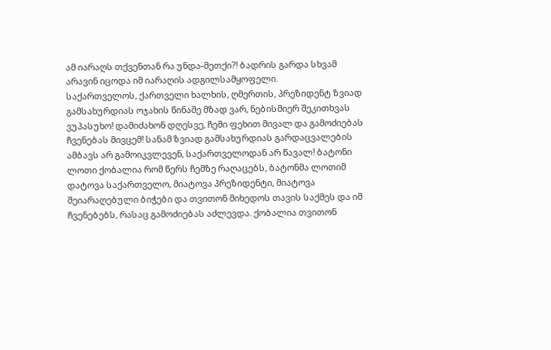ამ იარაღს თქვენთან რა უნდა-მეთქი?! ბადრის გარდა სხვამ არავინ იცოდა იმ იარაღის ადგილსამყოფელი.
საქართველოს, ქართველი ხალხის, ღმერთის, პრეზიდენტ ზვიად გამსახურდიას ოჯახის წინაშე მზად ვარ, ნებისმიერ შეკითხვას ვუპასუხო! დამიძახონ დღესვე, ჩემი ფეხით მივალ და გამოძიებას ჩვენებას მივცემ! სანამ ზვიად გამსახურდიას გარდაცვალების ამბავს არ გამოიკვლევენ, საქართველოდან არ წავალ! ბატონი ლოთი ქობალია რომ წერს ჩემზე რაღაცებს, ბატონმა ლოთიმ დატოვა საქართველო, მიატოვა პრეზიდენტი, მიატოვა შეიარაღებული ბიჭები და თვითონ მიხედოს თავის საქმეს და იმ ჩვენებებს, რასაც გამოძიებას აძლევდა. ქობალია თვითონ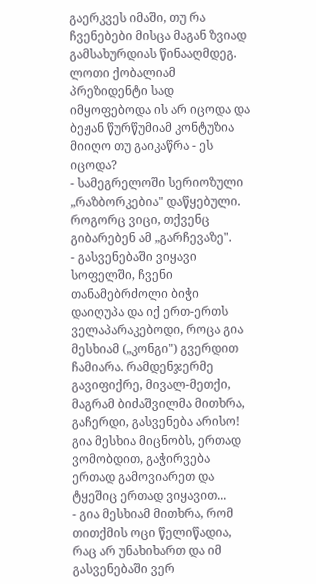გაერკვეს იმაში, თუ რა ჩვენებები მისცა მაგან ზვიად გამსახურდიას წინააღმდეგ. ლოთი ქობალიამ პრეზიდენტი სად იმყოფებოდა ის არ იცოდა და ბეჟან წურწუმიამ კონტუზია მიიღო თუ გაიკაწრა - ეს იცოდა?
- სამეგრელოში სერიოზული „რაზბორკებია" დაწყებული. როგორც ვიცი, თქვენც გიბარებენ ამ „გარჩევაზე".
- გასვენებაში ვიყავი სოფელში, ჩვენი თანამებრძოლი ბიჭი დაიღუპა და იქ ერთ-ერთს ველაპარაკებოდი, როცა გია მესხიამ („კონგი") გვერდით ჩამიარა. რამდენჯერმე გავიფიქრე, მივალ-მეთქი, მაგრამ ბიძაშვილმა მითხრა, გაჩერდი, გასვენება არისო! გია მესხია მიცნობს, ერთად ვომობდით, გაჭირვება ერთად გამოვიარეთ და ტყეშიც ერთად ვიყავით...
- გია მესხიამ მითხრა, რომ თითქმის ოცი წელიწადია, რაც არ უნახიხართ და იმ გასვენებაში ვერ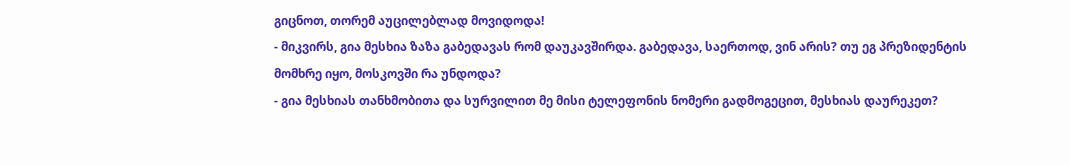გიცნოთ, თორემ აუცილებლად მოვიდოდა!
- მიკვირს, გია მესხია ზაზა გაბედავას რომ დაუკავშირდა. გაბედავა, საერთოდ, ვინ არის? თუ ეგ პრეზიდენტის მომხრე იყო, მოსკოვში რა უნდოდა?
- გია მესხიას თანხმობითა და სურვილით მე მისი ტელეფონის ნომერი გადმოგეცით, მესხიას დაურეკეთ?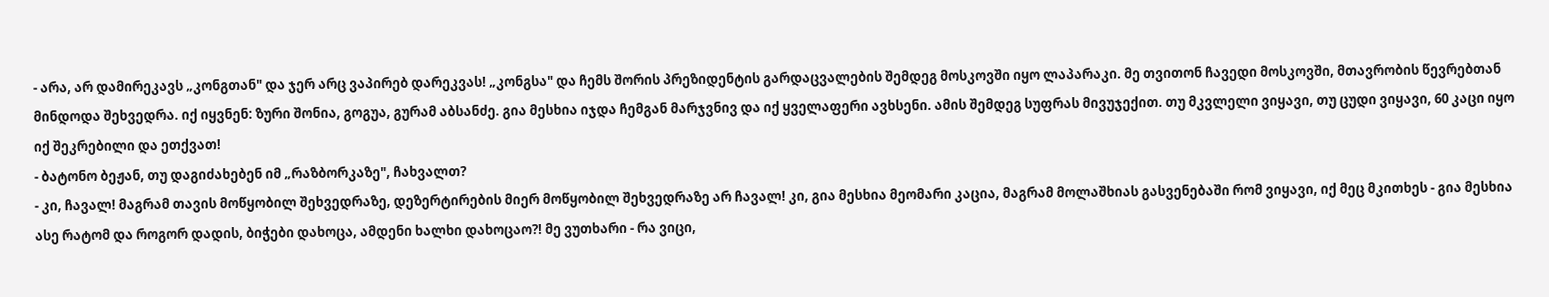- არა, არ დამირეკავს „კონგთან" და ჯერ არც ვაპირებ დარეკვას! „კონგსა" და ჩემს შორის პრეზიდენტის გარდაცვალების შემდეგ მოსკოვში იყო ლაპარაკი. მე თვითონ ჩავედი მოსკოვში, მთავრობის წევრებთან მინდოდა შეხვედრა. იქ იყვნენ: ზური შონია, გოგუა, გურამ აბსანძე. გია მესხია იჯდა ჩემგან მარჯვნივ და იქ ყველაფერი ავხსენი. ამის შემდეგ სუფრას მივუჯექით. თუ მკვლელი ვიყავი, თუ ცუდი ვიყავი, 60 კაცი იყო იქ შეკრებილი და ეთქვათ!
- ბატონო ბეჟან, თუ დაგიძახებენ იმ „რაზბორკაზე", ჩახვალთ?
- კი, ჩავალ! მაგრამ თავის მოწყობილ შეხვედრაზე, დეზერტირების მიერ მოწყობილ შეხვედრაზე არ ჩავალ! კი, გია მესხია მეომარი კაცია, მაგრამ მოლაშხიას გასვენებაში რომ ვიყავი, იქ მეც მკითხეს - გია მესხია ასე რატომ და როგორ დადის, ბიჭები დახოცა, ამდენი ხალხი დახოცაო?! მე ვუთხარი - რა ვიცი,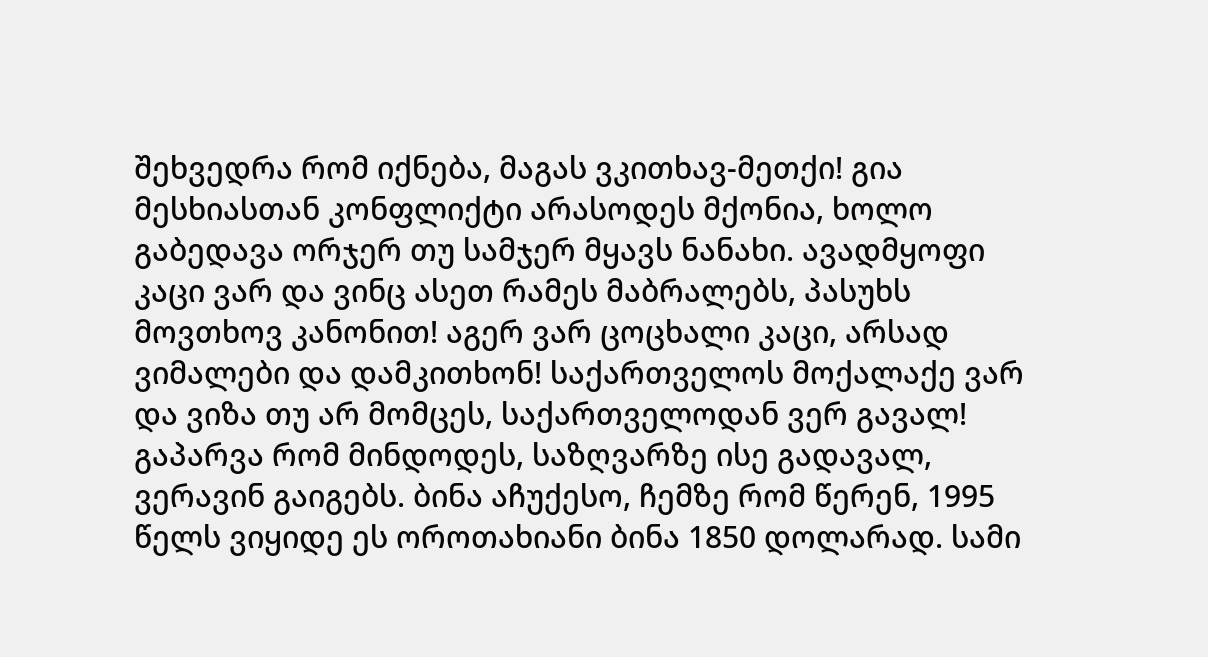შეხვედრა რომ იქნება, მაგას ვკითხავ-მეთქი! გია მესხიასთან კონფლიქტი არასოდეს მქონია, ხოლო გაბედავა ორჯერ თუ სამჯერ მყავს ნანახი. ავადმყოფი კაცი ვარ და ვინც ასეთ რამეს მაბრალებს, პასუხს მოვთხოვ კანონით! აგერ ვარ ცოცხალი კაცი, არსად ვიმალები და დამკითხონ! საქართველოს მოქალაქე ვარ და ვიზა თუ არ მომცეს, საქართველოდან ვერ გავალ! გაპარვა რომ მინდოდეს, საზღვარზე ისე გადავალ, ვერავინ გაიგებს. ბინა აჩუქესო, ჩემზე რომ წერენ, 1995 წელს ვიყიდე ეს ოროთახიანი ბინა 1850 დოლარად. სამი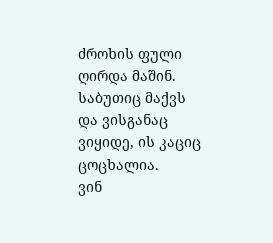ძროხის ფული ღირდა მაშინ. საბუთიც მაქვს და ვისგანაც ვიყიდე, ის კაციც ცოცხალია.
ვინ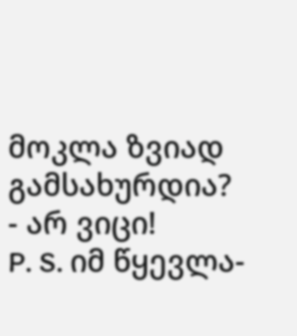მოკლა ზვიად გამსახურდია?
- არ ვიცი!
P. S. იმ წყევლა-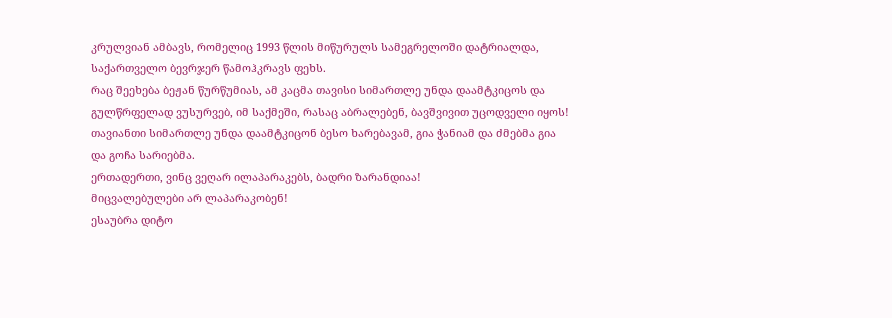კრულვიან ამბავს, რომელიც 1993 წლის მიწურულს სამეგრელოში დატრიალდა, საქართველო ბევრჯერ წამოჰკრავს ფეხს.
რაც შეეხება ბეჟან წურწუმიას, ამ კაცმა თავისი სიმართლე უნდა დაამტკიცოს და გულწრფელად ვუსურვებ, იმ საქმეში, რასაც აბრალებენ, ბავშვივით უცოდველი იყოს!
თავიანთი სიმართლე უნდა დაამტკიცონ ბესო ხარებავამ, გია ჭანიამ და ძმებმა გია და გოჩა სარიებმა.
ერთადერთი, ვინც ვეღარ ილაპარაკებს, ბადრი ზარანდიაა!
მიცვალებულები არ ლაპარაკობენ!
ესაუბრა დიტო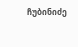ჩუბინიძე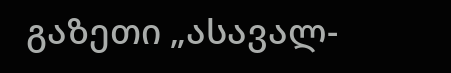გაზეთი „ასავალ-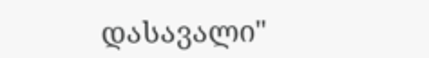დასავალი"